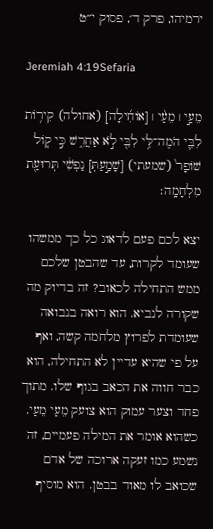ירמיהו, פרק ד׳, פסוק י״ט

Jeremiah 4:19Sefaria

מֵעַ֣י ׀ מֵעַ֨י ׀ [אוֹחִ֜ילָה] (אחולה) קִיר֥וֹת לִבִּ֛י הֹמֶה־לִּ֥י לִבִּ֖י לֹ֣א אַחֲרִ֑שׁ כִּ֣י ק֤וֹל שׁוֹפָר֙ (שמעתי) [שָׁמַ֣עַתְּ] נַפְשִׁ֔י תְּרוּעַ֖ת מִלְחָמָֽה׃

יצא לכם פעם לדאוג כל כך ממשהו שעומד לקרות, עד שהבטן שלכם ממש התחילה לכאוב? זה בדיוק מה שקורה לנביא. הוא רואה בנבואה שעומדת לפרוץ מלחמה קשה, ואף על פי שהיא עדיין לא התחילה, הוא כבר חווה את הכאב בגוף שלו. מתוך פחד וצער עמוק הוא צועק מֵעַי מֵעַי. כשהוא אומר את המילה פעמיים, זה נשמע כמו זעקה ארוכה של אדם שכואב לו מאוד בבטן. הוא מוסיף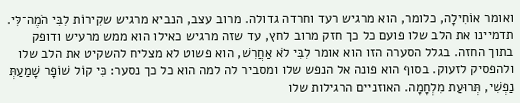ואומר אוֹחִילָה, כלומר, הוא מרגיש רעד וחרדה גדולה. מרוב עצב, הנביא מרגיש שקִירוֹת לִבִּי הֹמֶה־לִּי. תדמיינו את הלב שלו פועם כל כך חזק מרוב לחץ, עד שזה מרגיש כאילו הוא ממש מרעיש ודופק בתוך החזה. בגלל הסערה הזו הוא אומר לִבִּי לֹא אַחֲרִשׁ, הוא פשוט לא מצליח להשקיט את הלב שלו ולהפסיק לזעוק. בסוף הוא פונה אל הנפש שלו ומסביר לה למה הוא כל כך נסער: כִּי קוֹל שׁוֹפָר שָׁמַעַתְּ נַפְשִׁי, תְּרוּעַת מִלְחָמָה. האוזניים הרגילות שלו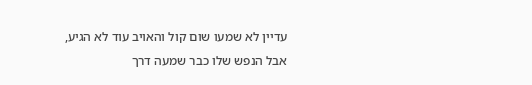עדיין לא שמעו שום קול והאויב עוד לא הגיע, אבל הנפש שלו כבר שמעה דרך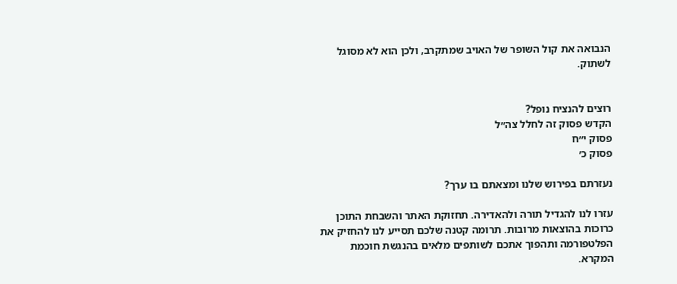הנבואה את קול השופר של האויב שמתקרב, ולכן הוא לא מסוגל לשתוק.


רוצים להנציח נופל?
הקדש פסוק זה לחלל צה״ל
פסוק י״ח
פסוק כ׳

נעזרתם בפירוש שלנו ומצאתם בו ערך?

עזרו לנו להגדיל תורה ולהאדירה. תחזוקת האתר והשבחת התוכן כרוכות בהוצאות מרובות. תרומה קטנה שלכם תסייע לנו להחזיק את הפלטפורמה ותהפוך אתכם לשותפים מלאים בהנגשת חוכמת המקרא.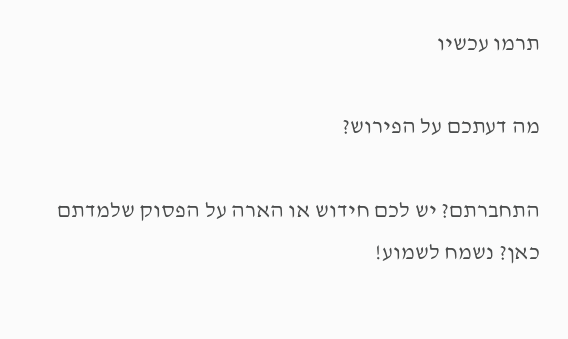תרמו עכשיו

מה דעתכם על הפירוש?

התחברתם? יש לכם חידוש או הארה על הפסוק שלמדתם כאן? נשמח לשמוע!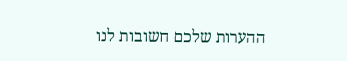ההערות שלכם חשובות לנו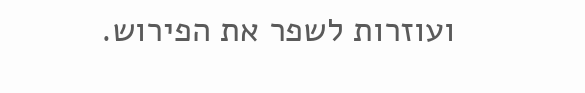ועוזרות לשפר את הפירוש.